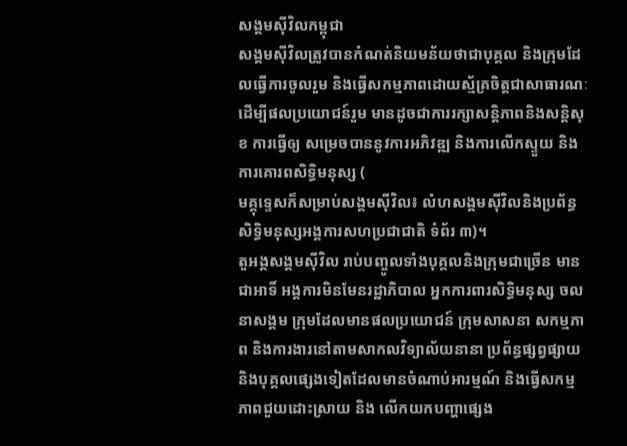សង្គមស៊ីវិលកម្ពុជា
សង្គមស៊ីវិលត្រូវបានកំណត់និយមន័យថាជាបុគ្គល និងក្រុមដែលធ្វើការចូលរួម និងធ្វើសកម្មភាពដោយស្ម័គ្រចិត្តជាសាធារណៈដើម្បីផលប្រយោជន៍រួម មានដូចជាការរក្សាសន្តិភាពនិងសន្តិសុខ ការធ្វើឲ្យ សម្រេចបាននូវការអភិវឌ្ឍ និងការលើកស្ទួយ និងការគោរពសិទ្ធិមនុស្ស (
មគ្គុទ្ទេសក៏សម្រាប់សង្គមស៊ីវិល៖ លំហសង្គមស៊ីវិលនិងប្រព័ន្ធសិទ្ធិមនុស្សអង្គការសហប្រជាជាតិ ទំព័រ ៣)។
តួអង្គសង្គមស៊ីវិល រាប់បញ្ចូលទាំងបុគ្គលនិងក្រុមជាច្រើន មានជាអាទិ៍ អង្គការមិនមែនរដ្ឋាភិបាល អ្នកការពារសិទ្ធិមនុស្ស ចលនាសង្គម ក្រុមដែលមានផលប្រយោជន៍ ក្រុមសាសនា សកម្មភាព និងការងារនៅតាមសាកលវិទ្យាល័យនានា ប្រព័ន្ធផ្សព្វផ្សាយ និងបុគ្គលផ្សេងទៀតដែលមានចំណាប់អារម្មណ៍ និងធ្វើសកម្មភាពជួយដោះស្រាយ និង លើកយកបញ្ហាផ្សេង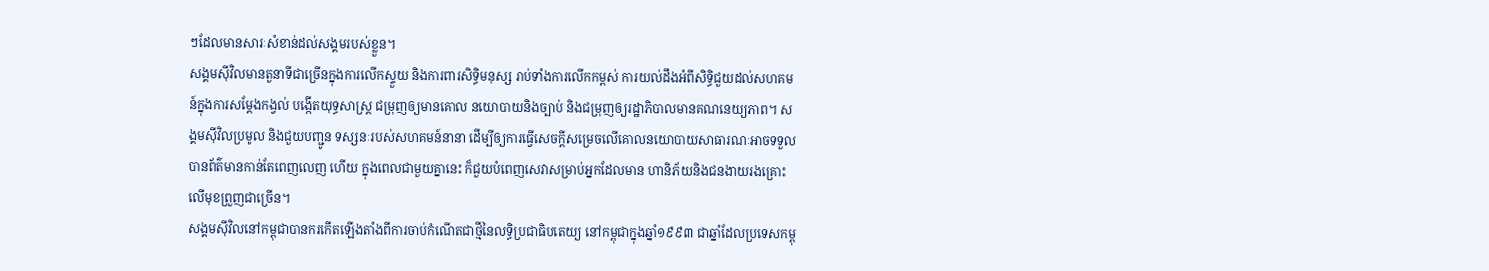ៗដែលមានសារៈសំខាន់ដល់សង្គមរបស់ខ្លួន។
សង្គមស៊ីវិលមានតួនាទីជាច្រើនក្នុងការលើកស្ទួយ និងការពារសិទ្ធិមនុស្ស រាប់ទាំងការលើកកម្ពស់ ការយល់ដឹងអំពីសិទ្ធិជួយដល់សហគមន៍ក្នុងការសម្តែងកង្វល់ បង្កើតយុទ្ធសាស្រ្ត ជម្រុញឲ្យមានគោល នយោបាយនិងច្បាប់ និងជម្រុញឲ្យរដ្ឋាភិបាលមានគណនេយ្យភាព។ សង្គមស៊ីវិលប្រមូល និងជួយបញ្ជូន ទស្សនៈរបស់សហគមន៍នានា ដើម្បីឲ្យការធ្វើសេចក្តីសម្រេចលើគោលនយោបាយសាធារណៈអាចទទួល បានព័ត៌មានកាន់តែពេញលេញ ហើយ ក្នុងពេលជាមួយគ្នានេះ ក៏ជួយបំពេញសេវាសម្រាប់អ្នកដែលមាន ហានិភ័យនិងជនងាយរងគ្រោះលើមុខព្រួញជាច្រើន។
សង្គមស៊ីវិលនៅកម្ពុជាបានករកើតឡើងតាំងពីការចាប់កំណើតជាថ្មីនៃលទ្ធិប្រជាធិបតេយ្យ នៅកម្ពុជាក្នុងឆ្នាំ១៩៩៣ ជាឆ្នាំដែលប្រទេសកម្ពុ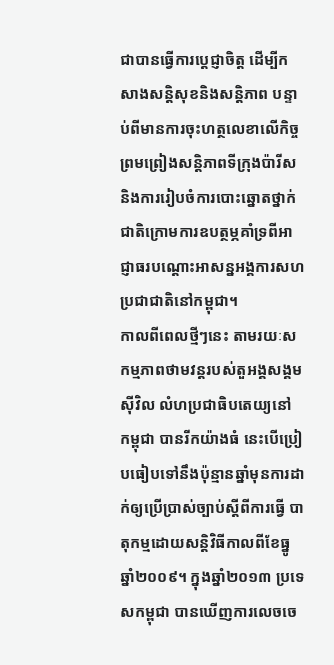ជាបានធ្វើការប្តេជ្ញាចិត្ត ដើម្បីកសាងសន្តិសុខនិងសន្តិភាព បន្ទាប់ពីមានការចុះហត្ថលេខាលើកិច្ចព្រមព្រៀងសន្តិភាពទីក្រុងប៉ារីសនិងការរៀបចំការបោះឆ្នោតថ្នាក់ជាតិក្រោមការឧបត្ថម្ភគាំទ្រពីអាជ្ញាធរបណ្តោះអាសន្នអង្គការសហប្រជាជាតិនៅកម្ពុជា។
កាលពីពេលថ្មីៗនេះ តាមរយៈសកម្មភាពថាមវន្តរបស់តួអង្គសង្គមស៊ីវិល លំហប្រជាធិបតេយ្យនៅ កម្ពុជា បានរីកយ៉ាងធំ នេះបើប្រៀបធៀបទៅនឹងប៉ុន្មានឆ្នាំមុនការដាក់ឲ្យប្រើប្រាស់ច្បាប់ស្តីពីការធ្វើ បាតុកម្មដោយសន្តិវិធីកាលពីខែធ្នូ ឆ្នាំ២០០៩។ ក្នុងឆ្នាំ២០១៣ ប្រទេសកម្ពុជា បានឃើញការលេចចេ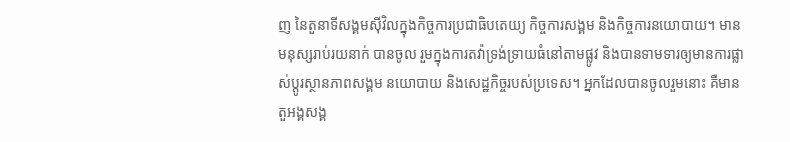ញ នៃតួនាទីសង្គមស៊ីវិលក្នុងកិច្ចការប្រជាធិបតេយ្យ កិច្ចការសង្គម និងកិច្ចការនយោបាយ។ មានមនុស្សរាប់រយនាក់ បានចូល រួមក្នុងការតវ៉ាទ្រង់ទ្រាយធំនៅតាមផ្លូវ និងបានទាមទារឲ្យមានការផ្លាស់ប្តូរស្ថានភាពសង្គម នយោបាយ និងសេដ្ឋកិច្ចរបស់ប្រទេស។ អ្នកដែលបានចូលរួមនោះ គឺមានតួអង្គសង្គ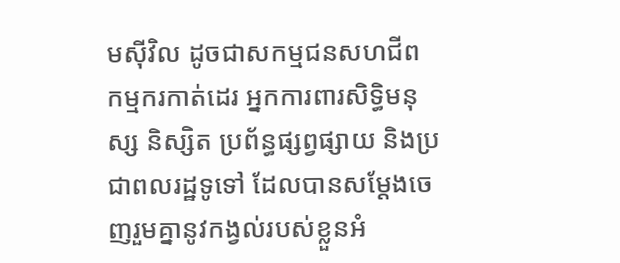មស៊ីវិល ដូចជាសកម្មជនសហជីព កម្មករកាត់ដេរ អ្នកការពារសិទិ្ធមនុស្ស និស្សិត ប្រព័ន្ធផ្សព្វផ្សាយ និងប្រជាពលរដ្ឋទូទៅ ដែលបានសម្តែងចេញរួមគ្នានូវកង្វល់របស់ខ្លួនអំ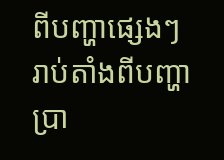ពីបញ្ហាផ្សេងៗ រាប់តាំងពីបញ្ហាប្រា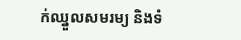ក់ឈ្នួលសមរម្យ និងទំ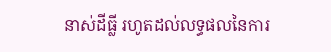នាស់ដីធ្លី រហូតដល់លទ្ធផលនៃការ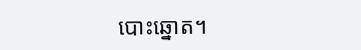បោះឆ្នោត។